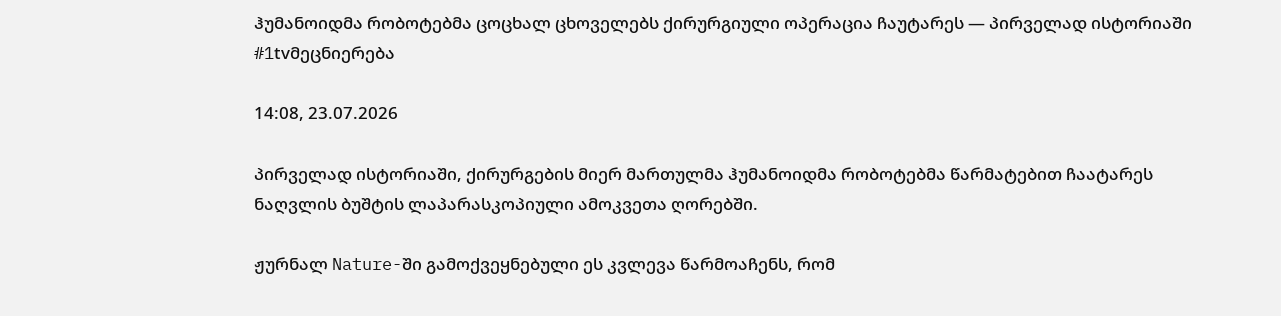ჰუმანოიდმა რობოტებმა ცოცხალ ცხოველებს ქირურგიული ოპერაცია ჩაუტარეს — პირველად ისტორიაში #1tvმეცნიერება

14:08, 23.07.2026

პირველად ისტორიაში, ქირურგების მიერ მართულმა ჰუმანოიდმა რობოტებმა წარმატებით ჩაატარეს ნაღვლის ბუშტის ლაპარასკოპიული ამოკვეთა ღორებში.

ჟურნალ Nature-ში გამოქვეყნებული ეს კვლევა წარმოაჩენს, რომ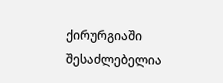ქირურგიაში შესაძლებელია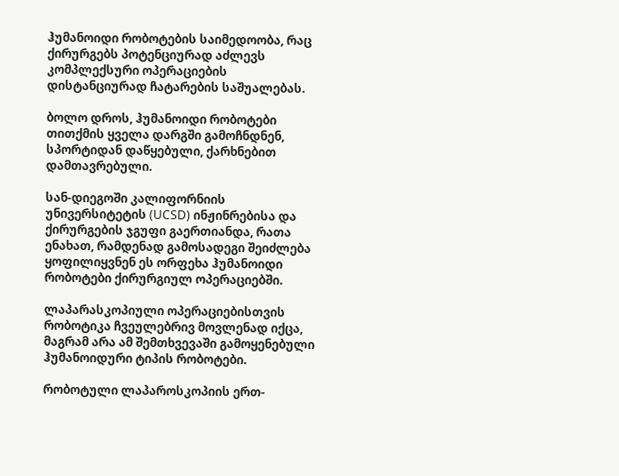ჰუმანოიდი რობოტების საიმედოობა, რაც ქირურგებს პოტენციურად აძლევს კომპლექსური ოპერაციების დისტანციურად ჩატარების საშუალებას.

ბოლო დროს, ჰუმანოიდი რობოტები თითქმის ყველა დარგში გამოჩნდნენ, სპორტიდან დაწყებული, ქარხნებით დამთავრებული.

სან-დიეგოში კალიფორნიის უნივერსიტეტის (UCSD) ინჟინრებისა და ქირურგების ჯგუფი გაერთიანდა, რათა ენახათ, რამდენად გამოსადეგი შეიძლება ყოფილიყვნენ ეს ორფეხა ჰუმანოიდი რობოტები ქირურგიულ ოპერაციებში.

ლაპარასკოპიული ოპერაციებისთვის რობოტიკა ჩვეულებრივ მოვლენად იქცა, მაგრამ არა ამ შემთხვევაში გამოყენებული ჰუმანოიდური ტიპის რობოტები.

რობოტული ლაპაროსკოპიის ერთ-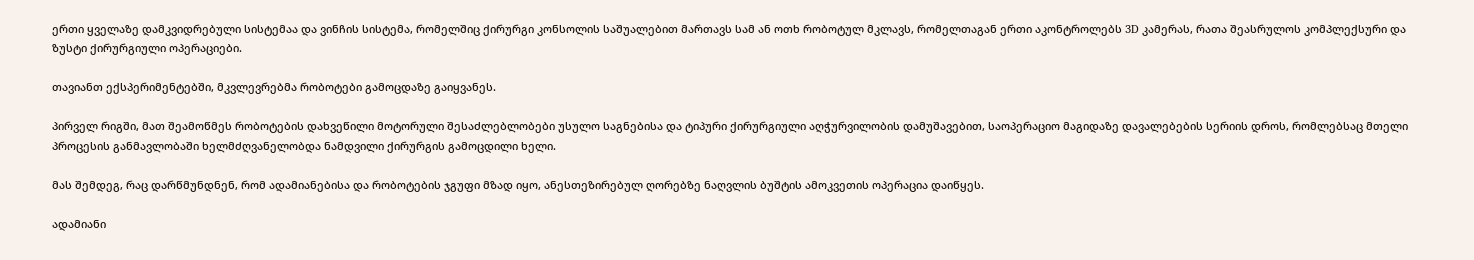ერთი ყველაზე დამკვიდრებული სისტემაა და ვინჩის სისტემა, რომელშიც ქირურგი კონსოლის საშუალებით მართავს სამ ან ოთხ რობოტულ მკლავს, რომელთაგან ერთი აკონტროლებს 3D კამერას, რათა შეასრულოს კომპლექსური და ზუსტი ქირურგიული ოპერაციები.

თავიანთ ექსპერიმენტებში, მკვლევრებმა რობოტები გამოცდაზე გაიყვანეს.

პირველ რიგში, მათ შეამოწმეს რობოტების დახვეწილი მოტორული შესაძლებლობები უსულო საგნებისა და ტიპური ქირურგიული აღჭურვილობის დამუშავებით, საოპერაციო მაგიდაზე დავალებების სერიის დროს, რომლებსაც მთელი პროცესის განმავლობაში ხელმძღვანელობდა ნამდვილი ქირურგის გამოცდილი ხელი.

მას შემდეგ, რაც დარწმუნდნენ, რომ ადამიანებისა და რობოტების ჯგუფი მზად იყო, ანესთეზირებულ ღორებზე ნაღვლის ბუშტის ამოკვეთის ოპერაცია დაიწყეს.

ადამიანი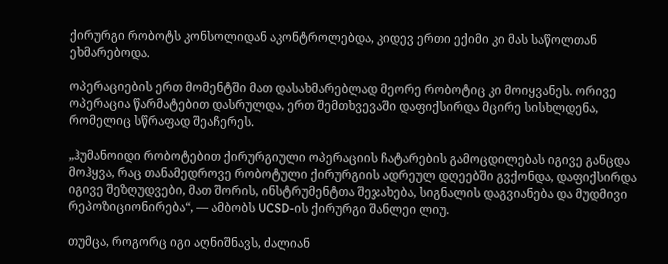ქირურგი რობოტს კონსოლიდან აკონტროლებდა, კიდევ ერთი ექიმი კი მას საწოლთან ეხმარებოდა.

ოპერაციების ერთ მომენტში მათ დასახმარებლად მეორე რობოტიც კი მოიყვანეს. ორივე ოპერაცია წარმატებით დასრულდა, ერთ შემთხვევაში დაფიქსირდა მცირე სისხლდენა, რომელიც სწრაფად შეაჩერეს.

„ჰუმანოიდი რობოტებით ქირურგიული ოპერაციის ჩატარების გამოცდილებას იგივე განცდა მოჰყვა, რაც თანამედროვე რობოტული ქირურგიის ადრეულ დღეებში გვქონდა, დაფიქსირდა იგივე შეზღუდვები, მათ შორის, ინსტრუმენტთა შეჯახება, სიგნალის დაგვიანება და მუდმივი რეპოზიციონირება“, — ამბობს UCSD-ის ქირურგი შანლეი ლიუ.

თუმცა, როგორც იგი აღნიშნავს, ძალიან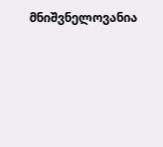მნიშვნელოვანია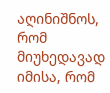აღინიშნოს, რომ მიუხედავად იმისა, რომ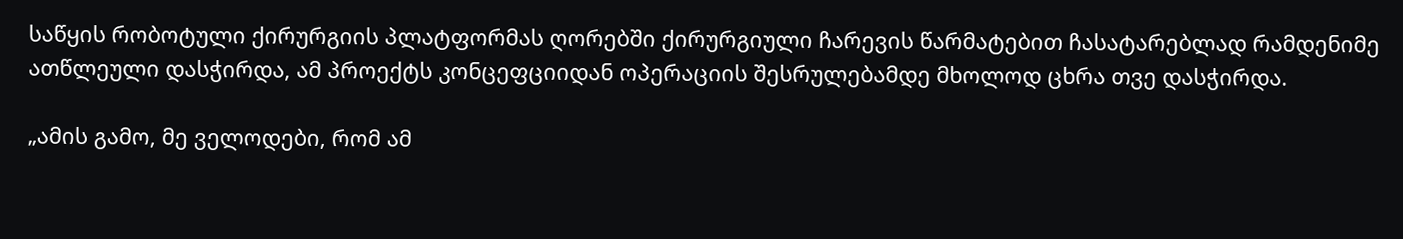საწყის რობოტული ქირურგიის პლატფორმას ღორებში ქირურგიული ჩარევის წარმატებით ჩასატარებლად რამდენიმე ათწლეული დასჭირდა, ამ პროექტს კონცეფციიდან ოპერაციის შესრულებამდე მხოლოდ ცხრა თვე დასჭირდა.

„ამის გამო, მე ველოდები, რომ ამ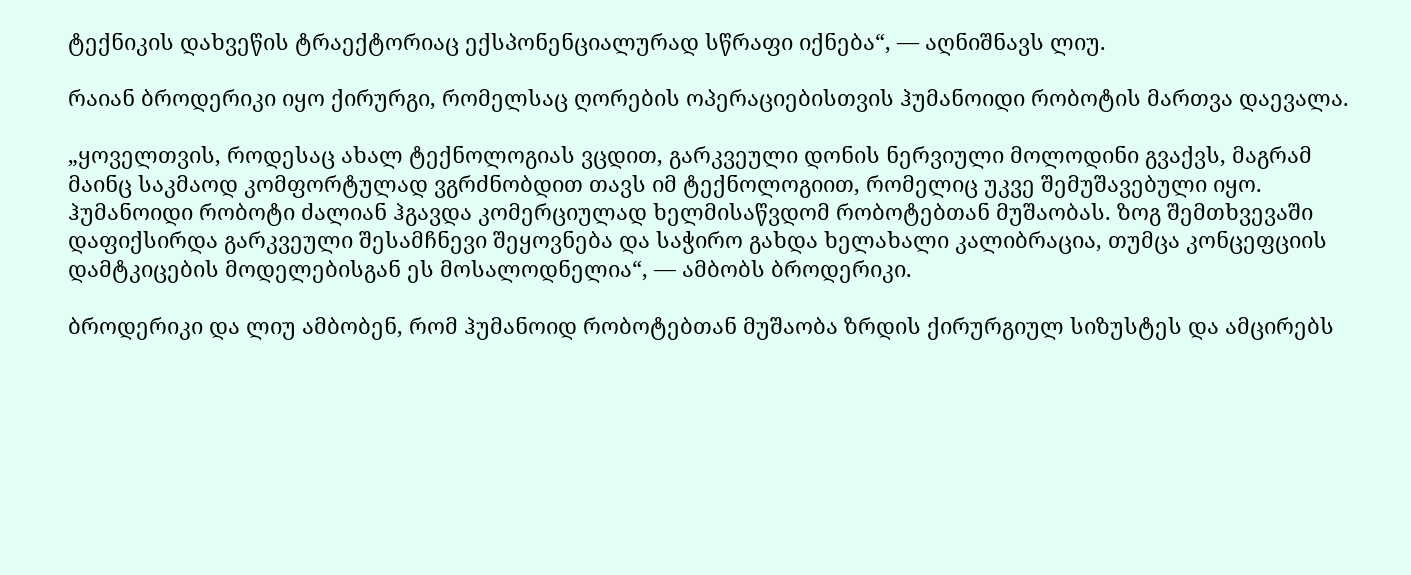ტექნიკის დახვეწის ტრაექტორიაც ექსპონენციალურად სწრაფი იქნება“, — აღნიშნავს ლიუ.

რაიან ბროდერიკი იყო ქირურგი, რომელსაც ღორების ოპერაციებისთვის ჰუმანოიდი რობოტის მართვა დაევალა.

„ყოველთვის, როდესაც ახალ ტექნოლოგიას ვცდით, გარკვეული დონის ნერვიული მოლოდინი გვაქვს, მაგრამ მაინც საკმაოდ კომფორტულად ვგრძნობდით თავს იმ ტექნოლოგიით, რომელიც უკვე შემუშავებული იყო. ჰუმანოიდი რობოტი ძალიან ჰგავდა კომერციულად ხელმისაწვდომ რობოტებთან მუშაობას. ზოგ შემთხვევაში დაფიქსირდა გარკვეული შესამჩნევი შეყოვნება და საჭირო გახდა ხელახალი კალიბრაცია, თუმცა კონცეფციის დამტკიცების მოდელებისგან ეს მოსალოდნელია“, — ამბობს ბროდერიკი.

ბროდერიკი და ლიუ ამბობენ, რომ ჰუმანოიდ რობოტებთან მუშაობა ზრდის ქირურგიულ სიზუსტეს და ამცირებს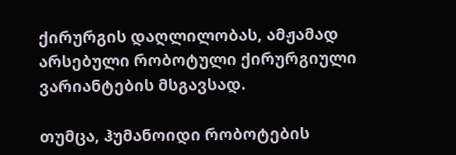ქირურგის დაღლილობას, ამჟამად არსებული რობოტული ქირურგიული ვარიანტების მსგავსად.

თუმცა, ჰუმანოიდი რობოტების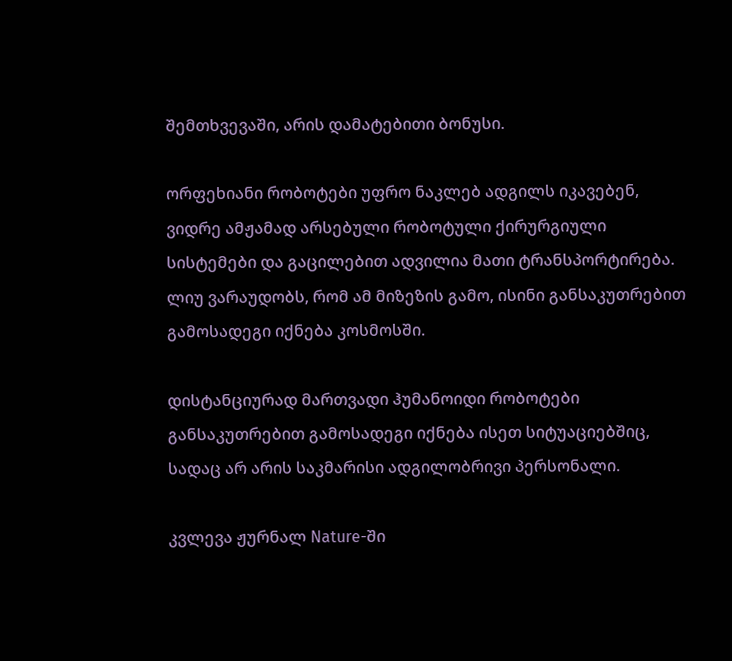შემთხვევაში, არის დამატებითი ბონუსი.

ორფეხიანი რობოტები უფრო ნაკლებ ადგილს იკავებენ, ვიდრე ამჟამად არსებული რობოტული ქირურგიული სისტემები და გაცილებით ადვილია მათი ტრანსპორტირება. ლიუ ვარაუდობს, რომ ამ მიზეზის გამო, ისინი განსაკუთრებით გამოსადეგი იქნება კოსმოსში.

დისტანციურად მართვადი ჰუმანოიდი რობოტები განსაკუთრებით გამოსადეგი იქნება ისეთ სიტუაციებშიც, სადაც არ არის საკმარისი ადგილობრივი პერსონალი.

კვლევა ჟურნალ Nature-ში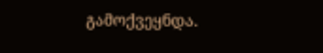გამოქვეყნდა.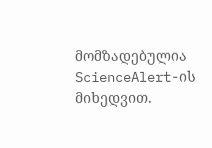მომზადებულია ScienceAlert-ის მიხედვით.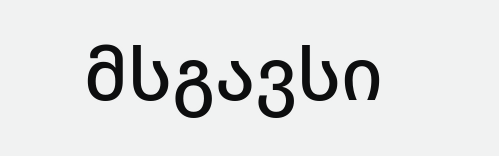მსგავსი